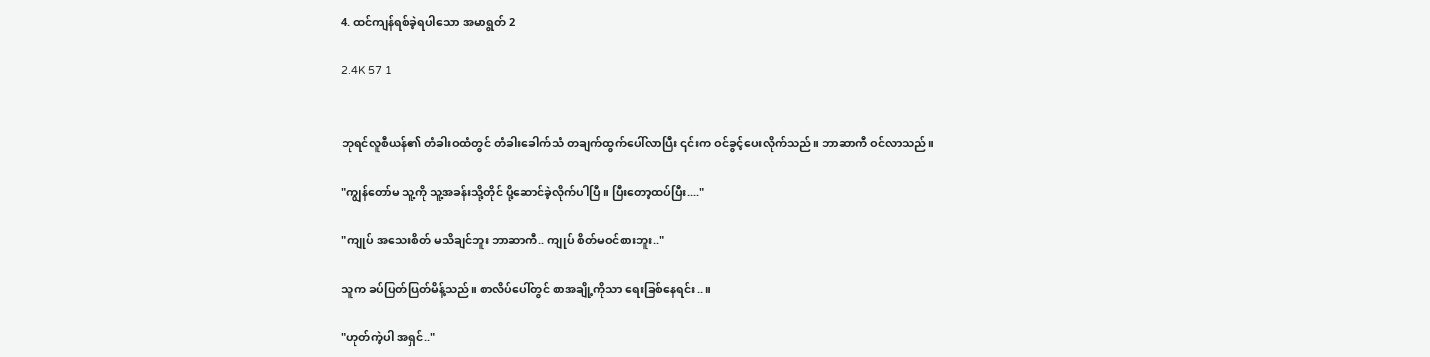4. ထင်ကျန်ရစ်ခဲ့ရပါသော အမာရွတ် 2

2.4K 57 1


ဘုရင်လူစီယန်၏ တံခါးဝထံတွင် တံခါးခေါက်သံ တချက်ထွက်ပေါ်လာပြီး ၎င်းက ဝင်ခွင့်ပေးလိုက်သည်။ ဘာဆာကီ ဝင်လာသည်။

"ကျွန်တော်မ သူ့ကို သူ့အခန်းသို့တိုင် ပို့ဆောင်ခဲ့လိုက်ပါပြီ။ ပြီးတော့ထပ်ပြီး...."

"ကျုပ် အသေးစိတ် မသိချင်ဘူး ဘာဆာကီ.. ကျုပ် စိတ်မဝင်စားဘူး.."

သူက ခပ်ပြတ်ပြတ်မိန့်သည်။ စာလိပ်ပေါ်တွင် စာအချို့ကိုသာ ရေးခြစ်နေရင်း..။

"ဟုတ်ကဲ့ပါ အရှင်.."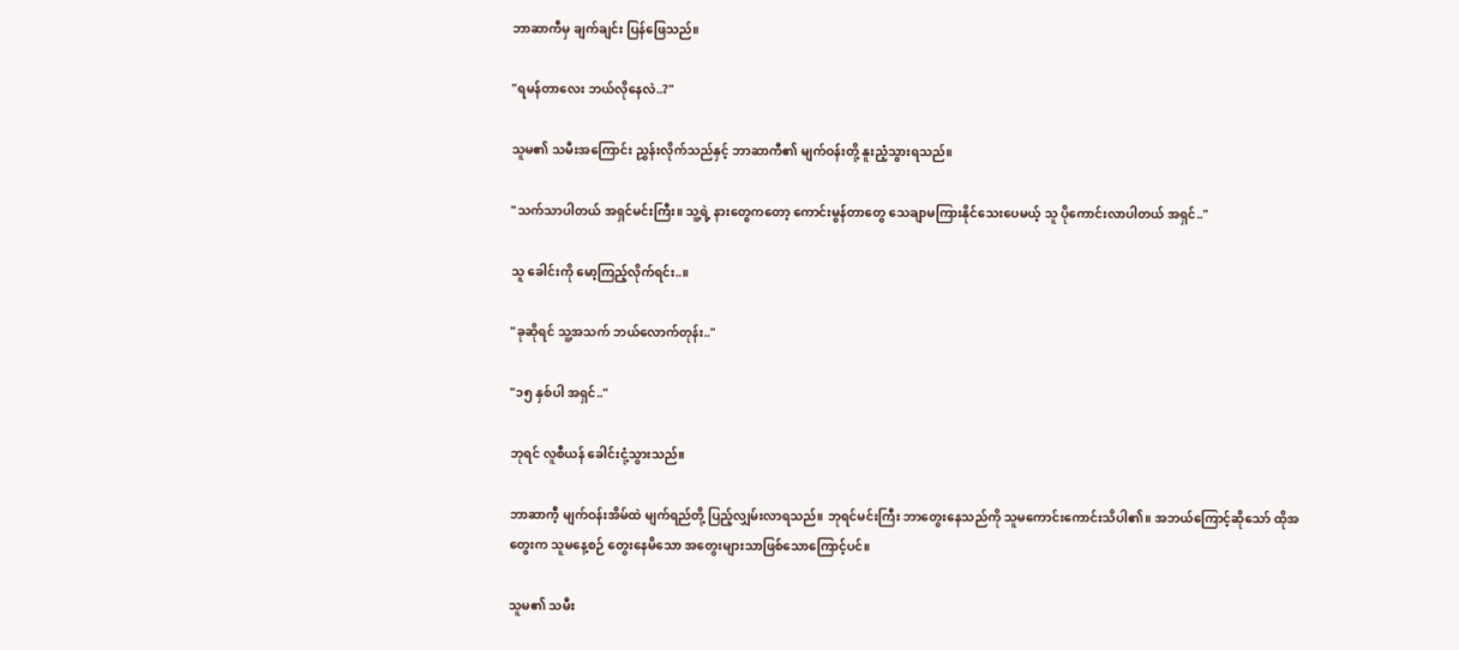ဘာဆာကီမှ ချက်ချင်း ပြန်ဖြေသည်။

"ရမန်တာလေး ဘယ်လိုနေလဲ..?"

သူမ၏ သမီးအကြောင်း ညွှန်းလိုက်သည်နှင့် ဘာဆာကီ၏ မျက်ဝန်းတို့ နူးညံ့သွားရသည်။

"သက်သာပါတယ် အရှင်မင်းကြီး။ သူ့ရဲ့ နားတွေကတော့ ကောင်းမွန်တာတွေ သေချာမကြားနိုင်သေးပေမယ့် သူ ပိုကောင်းလာပါတယ် အရှင်.."

သူ ခေါင်းကို မော့ကြည့်လိုက်ရင်း..။

"ခုဆိုရင် သူ့အသက် ဘယ်လောက်တုန်း.."

"၁၅ နှစ်ပါ အရှင်.."

ဘုရင် လူစီယန် ခေါင်းငုံ့သွားသည်။

ဘာဆာကီ့ မျက်ဝန်းအိမ်ထဲ မျက်ရည်တို့ ပြည့်လျှမ်းလာရသည်။ ဘုရင်မင်းကြီး ဘာတွေးနေသည်ကို သူမကောင်းကောင်းသိပါ၏။ အဘယ်ကြောင့်ဆိုသော် ထိုအတွေးက သူမနေ့စဉ် တွေးနေမိသော အတွေးများသာဖြစ်သောကြောင့်ပင်။

သူမ၏ သမီး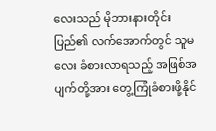လေးသည် မိုဘားနားတိုင်းပြည်၏ လက်အောက်တွင် သူမလေး ခံစားလာရသည့် အဖြစ်အပျက်တို့အား တွေ့ကြုံခံစားဖို့နိုင်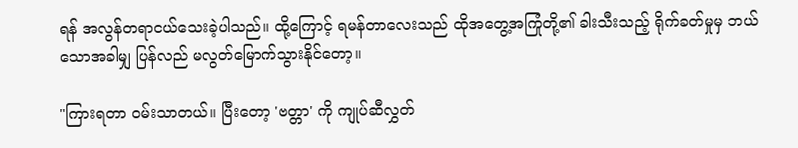ရန် အလွန်တရာငယ်သေးခဲ့ပါသည်။ ထို့ကြောင့် ရမန်တာလေးသည် ထိုအတွေ့အကြုံတို့၏ ခါးသီးသည့် ရိုက်ခတ်မှုမှ ဘယ်သောအခါမျှ ပြန်လည် မလွတ်‌မြောက်သွားနိုင်တော့။

"ကြားရတာ ဝမ်းသာတယ်။ ပြီးတော့ 'ဗတ္တာ' ကို ကျုပ်ဆီလွှတ်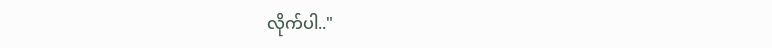လိုက်ပါ.."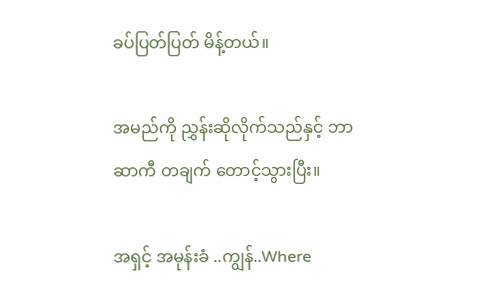ခပ်ပြတ်ပြတ် မိန့်တယ်။

အမည်ကို ညွှန်းဆိုလိုက်သည်နှင့် ဘာဆာကီ တချက် တောင့်သွားပြီး။

အရှင့် အမုန်းခံ ..ကျွန်..Where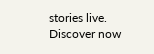stories live. Discover now